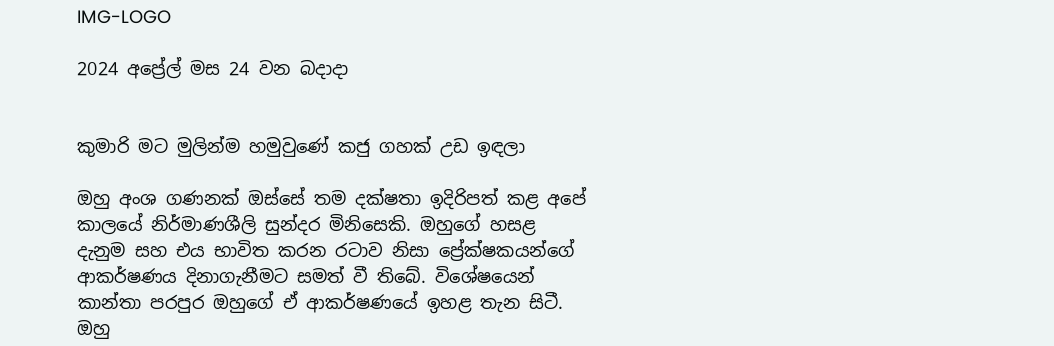IMG-LOGO

2024 අප්‍රේල් මස 24 වන බදාදා


කුමාරි මට මුලින්ම හමුවුණේ කජු ගහක් උඩ ඉඳලා

ඔහු අංශ ගණනක් ඔස්සේ තම දක්ෂතා ඉදිරිපත් කළ අපේ කාලයේ නිර්මාණශීලි සුන්දර මිනිසෙකි. ඔහුගේ හසළ දැනුම සහ එය භාවිත කරන රටාව නිසා ප්‍රේක්ෂකයන්ගේ ආකර්ෂණය දිනාගැනීමට සමත් වී තිබේ. විශේෂයෙන් කාන්තා පරපුර ඔහුගේ ඒ ආකර්ෂණයේ ඉහළ තැන සිටී. ඔහු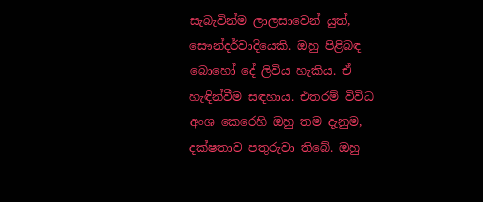සැබැවින්ම ලාලසාවෙන් යුත්, සෞන්දර්වාදියෙකි. ඔහු පිළිබඳ බොහෝ දේ ලිවිය හැකිය. ඒ හැඳින්වීම සඳහාය. එතරම් විවිධ අංශ කෙරෙහි ඔහු තම දැනුම, දක්ෂතාව පතුරුවා තිබේ. ඔහු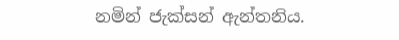නමින් ජැක්සන් ඇන්තනිය.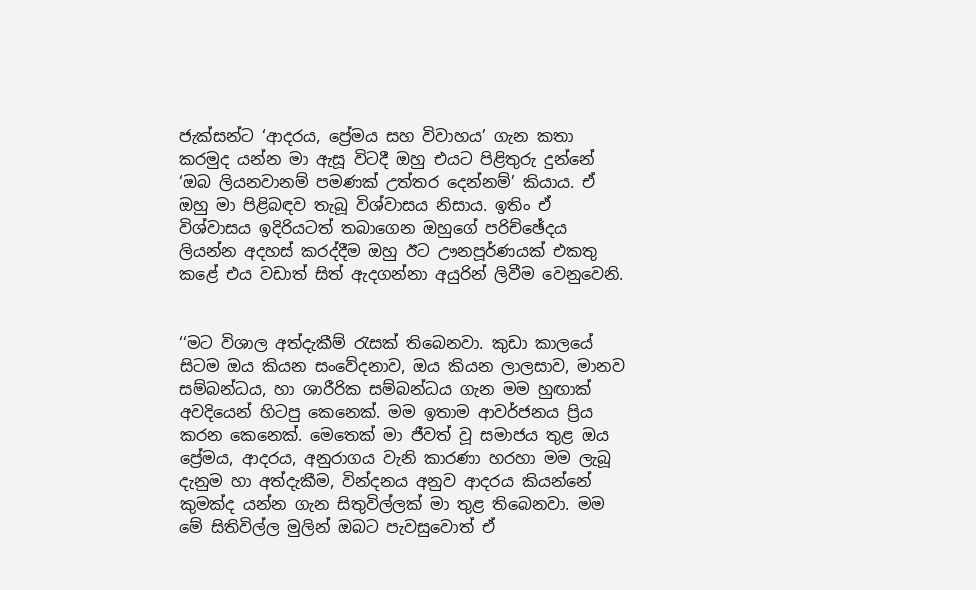ජැක්සන්ට ‘ආදරය, ප්‍රේමය සහ විවාහය’ ගැන කතා කරමුද යන්න මා ඇසූ විටදී ඔහු එයට පිළිතුරු දුන්නේ ‘ඔබ ලියනවානම් පමණක් උත්තර දෙන්නම්’ කියාය. ඒ ඔහු මා පිළිබඳව තැබූ විශ්වාසය නිසාය. ඉතිං ඒ විශ්වාසය ඉදිරියටත් තබාගෙන ඔහුගේ පරිච්ඡේදය ලියන්න අදහස් කරද්දීම ඔහු ඊට ඌනපූර්ණයක් එකතු කළේ එය වඩාත් සිත් ඇදගන්නා අයුරින් ලිවීම වෙනුවෙනි.


‘‘මට විශාල අත්දැකීම් රැසක් තිබෙනවා. කුඩා කාලයේ සිටම ඔය කියන සංවේදනාව, ඔය කියන ලාලසාව, මානව සම්බන්ධය, හා ශාරීරික සම්බන්ධය ගැන මම හුඟාක් අවදියෙන් හිටපු කෙනෙක්. මම ඉතාම ආවර්ජනය ප්‍රිය කරන කෙනෙක්. මෙතෙක් මා ජීවත් වූ සමාජය තුළ ඔය ප්‍රේමය, ආදරය, අනුරාගය වැනි කාරණා හරහා මම ලැබූ දැනුම හා අත්දැකීම, වින්දනය අනුව ආදරය කියන්නේ කුමක්ද යන්න ගැන සිතුවිල්ලක් මා තුළ තිබෙනවා. මම මේ සිතිවිල්ල මුලින් ඔබට පැවසුවොත් ඒ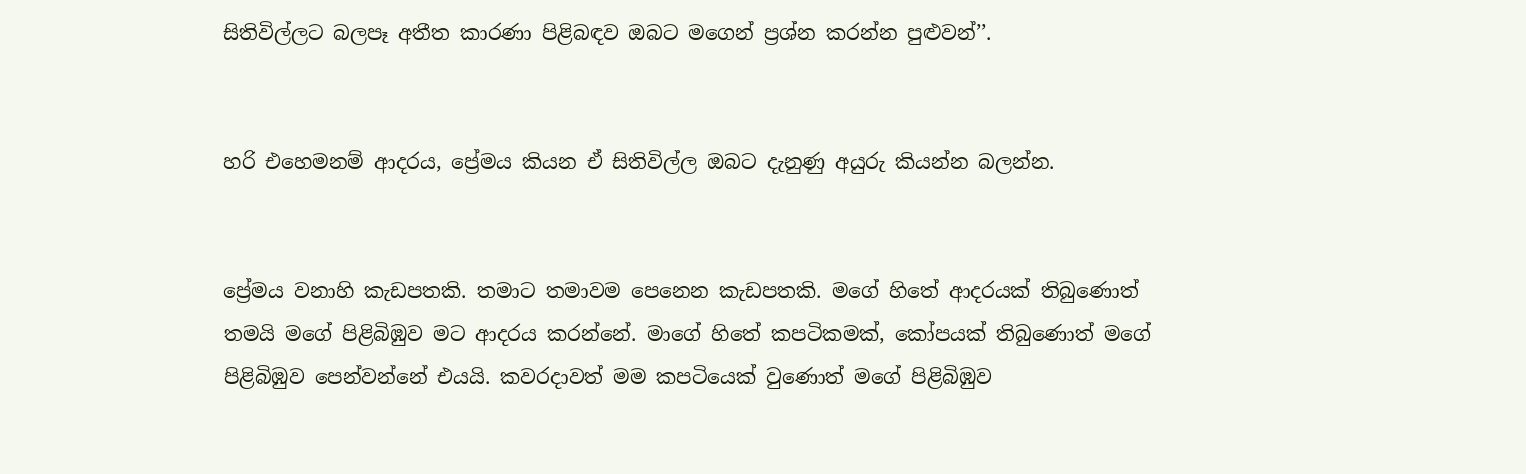සිතිවිල්ලට බලපෑ අතීත කාරණා පිළිබඳව ඔබට මගෙන් ප්‍රශ්න කරන්න පුළුවන්’’.


හරි එහෙමනම් ආදරය, ප්‍රේමය කියන ඒ සිතිවිල්ල ඔබට දැනුණු අයුරු කියන්න බලන්න.


ප්‍රේමය වනාහි කැඩපතකි. තමාට තමාවම පෙනෙන කැඩපතකි. මගේ හිතේ ආදරයක් තිබුණොත් තමයි මගේ පිළිබිඹුව මට ආදරය කරන්නේ. මාගේ හිතේ කපටිකමක්, කෝපයක් තිබුණොත් මගේ පිළිබිඹුව පෙන්වන්නේ එයයි. කවරදාවත් මම කපටියෙක් වුණොත් මගේ පිළිබිඹුව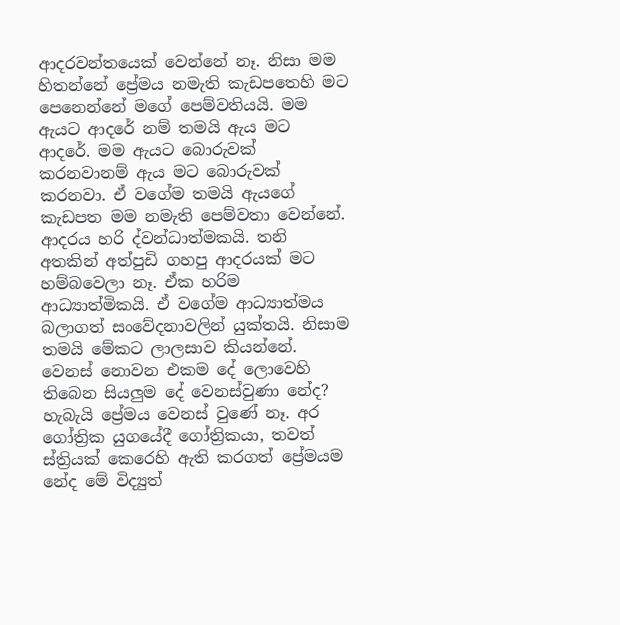ආදරවන්තයෙක් වෙන්නේ නෑ. නිසා මම හිතන්නේ ප්‍රේමය නමැති කැඩපතෙහි මට පෙනෙන්නේ මගේ පෙම්වතියයි. මම ඇයට ආදරේ නම් තමයි ඇය මට ආදරේ. මම ඇයට බොරුවක් කරනවානම් ඇය මට බොරුවක් කරනවා. ඒ වගේම තමයි ඇයගේ කැඩපත මම නමැති පෙම්වතා වෙන්නේ.
ආදරය හරි ද්වන්ධාත්මකයි. තනි අතකින් අත්පුඩි ගහපු ආදරයක් මට හම්බවෙලා නෑ. ඒක හරිම ආධ්‍යාත්මිකයි. ඒ වගේම ආධ්‍යාත්මය බලාගත් සංවේදනාවලින් යුක්තයි. නිසාම තමයි මේකට ලාලසාව කියන්නේ. වෙනස් නොවන එකම දේ ලොවෙහි තිබෙන සියලුම දේ වෙනස්වුණා නේද? හැබැයි ප්‍රේමය වෙනස් වුණේ නෑ. අර ගෝත්‍රික යුගයේදී ගෝත්‍රිකයා, තවත් ස්ත්‍රියක් කෙරෙහි ඇති කරගත් ප්‍රේමයම නේද මේ විද්‍යුත්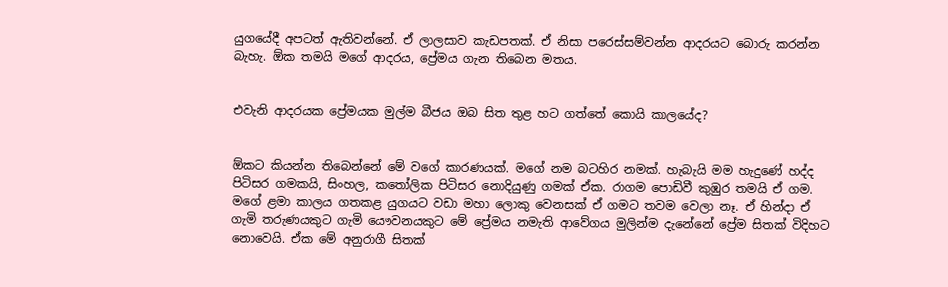යුගයේදී අපටත් ඇතිවන්නේ. ඒ ලාලසාව කැඩපතක්. ඒ නිසා පරෙස්සම්වන්න ආදරයට බොරු කරන්න බැහැ. ඕක තමයි මගේ ආදරය, ප්‍රේමය ගැන තිබෙන මතය.


එවැනි ආදරයක ප්‍රේමයක මුල්ම බීජය ඔබ සිත තුළ හට ගත්තේ කොයි කාලයේද?


ඕකට කියන්න තිබෙන්නේ මේ වගේ කාරණයක්. මගේ නම බටහිර නමක්. හැබැයි මම හැදුණේ හද්ද පිටිසර ගමකයි, සිංහල, කතෝලික පිටිසර නොදියුණු ගමක් ඒක. රාගම පොඩිවී කුඹුර තමයි ඒ ගම. මගේ ළමා කාලය ගතකළ යුගයට වඩා මහා ලොකු වෙනසක් ඒ ගමට තවම වෙලා නෑ. ඒ හින්දා ඒ ගැමි තරුණයකුට ගැමි යෞවනයකුට මේ ප්‍රේමය නමැති ආවේගය මුලින්ම දැනේනේ ප්‍රේම සිතක් විදිහට නොවෙයි. ඒක මේ අනුරාගී සිතක්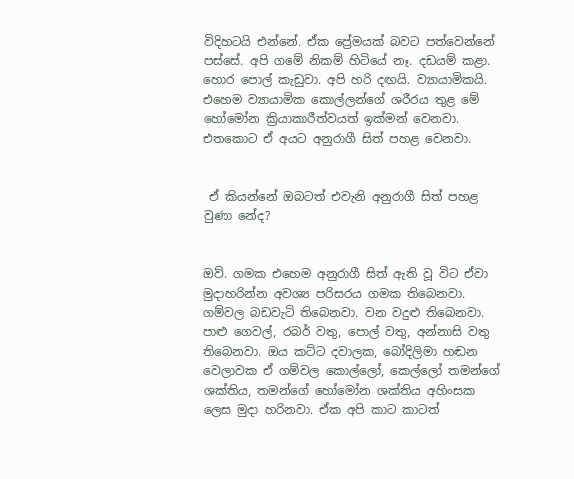විදිහටයි එන්නේ. ඒක ප්‍රේමයක් බවට පත්වෙන්නේ පස්සේ. අපි ගමේ නිකම් හිටියේ නෑ. දඩයම් කළා. හොර පොල් කැඩුවා. අපි හරි දඟයි. ව්‍යායාමිකයි. එහෙම ව්‍යායාමික කොල්ලන්ගේ ශරීරය තුළ මේ හෝමෝන ක්‍රියාකාරීත්වයත් ඉක්මන් වෙනවා. එතකොට ඒ අයට අනුරාගී සිත් පහළ වෙනවා.


 ඒ කියන්නේ ඔබටත් එවැනි අනුරාගී සිත් පහළ වුණා නේද?


ඔව්. ගමක එහෙම අනුරාගී සිත් ඇති වූ විට ඒවා මුදාහරින්න අවශ්‍ය පරිසරය ගමක තිබෙනවා. ගම්වල බඩවැටි තිබෙනවා. වන වදුළු තිබෙනවා. පාළු ගෙවල්, රබර් වතු, පොල් වතු, අන්නාසි වතු තිබෙනවා. ඔය කට්ට දවාලක, බෝදිලිමා හඬන වෙලාවක ඒ ගම්වල කොල්ලෝ, කෙල්ලෝ තමන්ගේ ශක්තිය, තමන්ගේ හෝමෝන ශක්තිය අහිංසක ලෙස මුදා හරිනවා. ඒක අපි කාට කාටත්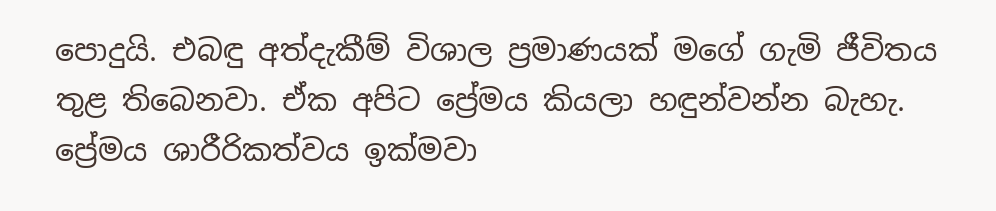පොදුයි. එබඳු අත්දැකීම් විශාල ප්‍රමාණයක් මගේ ගැමි ජීවිතය තුළ තිබෙනවා. ඒක අපිට ප්‍රේමය කියලා හඳුන්වන්න බැහැ. ප්‍රේමය ශාරීරිකත්වය ඉක්මවා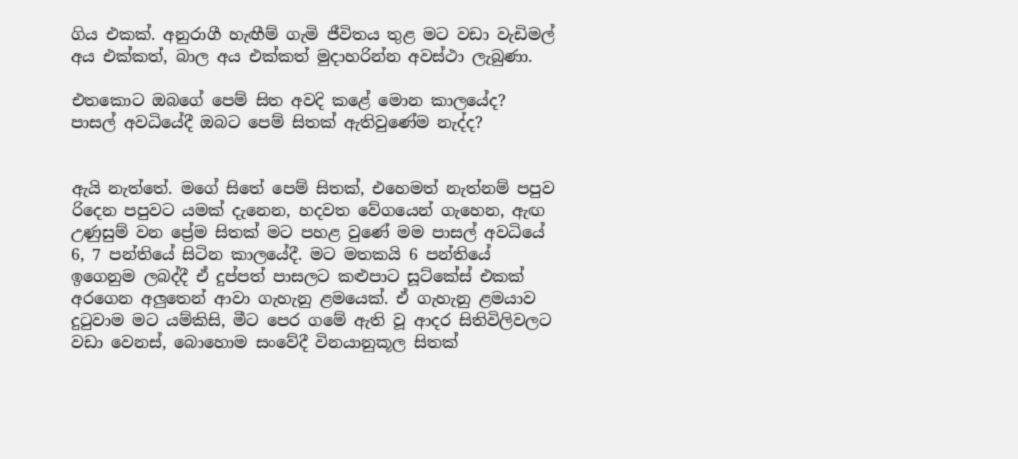ගිය එකක්. අනුරාගී හැඟීම් ගැමි ජීවිතය තුළ මට වඩා වැඩිමල් අය එක්කත්, බාල අය එක්කත් මුදාහරින්න අවස්ථා ලැබුණා.

එතකොට ඔබගේ පෙම් සිත අවදි කළේ මොන කාලයේද? පාසල් අවධියේදී ඔබට පෙම් සිතක් ඇතිවුණේම නැද්ද?


ඇයි නැත්තේ. මගේ සිතේ පෙම් සිතක්, එහෙමත් නැත්නම් පපුව රිදෙන පපුවට යමක් දැනෙන, හදවත වේගයෙන් ගැහෙන, ඇඟ උණුසුම් වන ප්‍රේම සිතක් මට පහළ වුණේ මම පාසල් අවධියේ 6, 7 පන්තියේ සිටින කාලයේදී. මට මතකයි 6 පන්තියේ ඉගෙනුම ලබද්දී ඒ දුප්පත් පාසලට කළුපාට සූට්කේස් එකක් අරගෙන අලුතෙන් ආවා ගැහැනු ළමයෙක්. ඒ ගැහැනු ළමයාව දුටුවාම මට යම්කිසි, මීට පෙර ගමේ ඇති වූ ආදර සිතිවිලිවලට වඩා වෙනස්, බොහොම සංවේදී විනයානුකූල සිතක්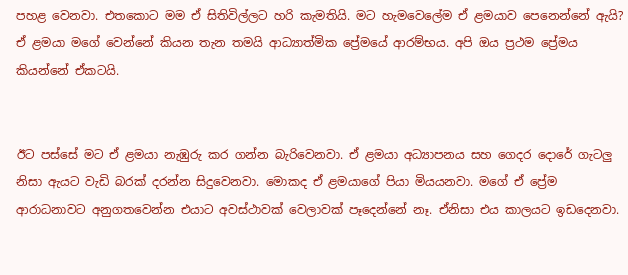පහළ වෙනවා. එතකොට මම ඒ සිතිවිල්ලට හරි කැමතියි. මට හැමවෙලේම ඒ ළමයාව පෙනෙන්නේ ඇයි? ඒ ළමයා මගේ වෙන්නේ කියන තැන තමයි ආධ්‍යාත්මික ප්‍රේමයේ ආරම්භය. අපි ඔය ප්‍රථම ප්‍රේමය කියන්නේ ඒකටයි.


ඊට පස්සේ මට ඒ ළමයා නැඹුරු කර ගන්න බැරිවෙනවා. ඒ ළමයා අධ්‍යාපනය සහ ගෙදර දොරේ ගැටලු නිසා ඇයට වැඩි බරක් දරන්න සිදුවෙනවා. මොකද ඒ ළමයාගේ පියා මියයනවා. මගේ ඒ ප්‍රේම ආරාධනාවට අනුගතවෙන්න එයාට අවස්ථාවක් වෙලාවක් පෑදෙන්නේ නෑ. ඒනිසා එය කාලයට ඉඩදෙනවා.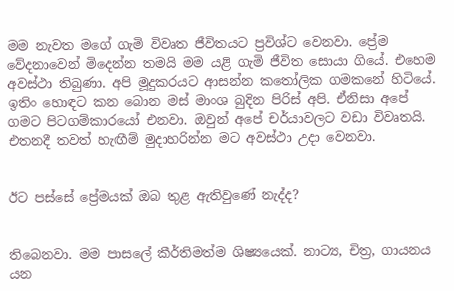මම නැවත මගේ ගැමි විවෘත ජීවිතයට ප්‍රවිශ්ට වෙනවා. ප්‍රේම වේදනාවෙන් මිදෙන්න තමයි මම යළි ගැමි ජීවිත සොයා ගියේ. එහෙම අවස්ථා තිබුණා. අපි මූදුකරයට ආසන්න කතෝලික ගමකනේ හිටියේ. ඉතිං හොඳට කන බොන මස් මාංශ බුදින පිරිස් අපි. ඒනිසා අපේ ගමට පිටගම්කාරයෝ එනවා. ඔවුන් අපේ චර්යාවලට වඩා විවෘතයි. එතනදී තවත් හැඟීම් මුදාහරින්න මට අවස්ථා උදා වෙනවා.


ඊට පස්සේ ප්‍රේමයක් ඔබ තුළ ඇතිවුණේ නැද්ද?


තිබෙනවා. මම පාසලේ කීර්තිමත්ම ශිෂ්‍යයෙක්. නාට්‍ය, චිත්‍ර, ගායනය යන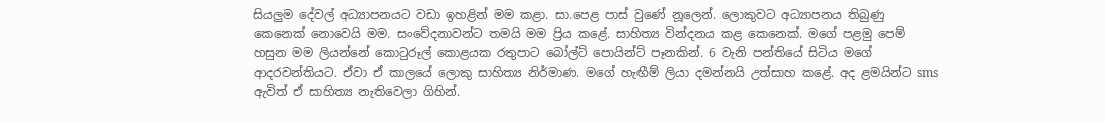සියලුම දේවල් අධ්‍යාපනයට වඩා ඉහළින් මම කළා. සා.පෙළ පාස් වුණේ නූලෙන්. ලොකුවට අධ්‍යාපනය තිබුණු කෙනෙක් නොවෙයි මම. සංවේදනාවන්ට තමයි මම ප්‍රිය කළේ. සාහිත්‍ය වින්දනය කළ කෙනෙක්. මගේ පළමු පෙම් හසුන මම ලියන්නේ කොටුරූල් කොළයක රතුපාට බෝල්ට් පොයින්ට් පෑනකින්. 6 වැනි පන්තියේ සිටිය මගේ ආදරවන්තියට. ඒවා ඒ කාලයේ ලොකු සාහිත්‍ය නිර්මාණ. මගේ හැඟීම් ලියා දමන්නයි උත්සාහ කළේ. අද ළමයින්ට sms ඇවිත් ඒ සාහිත්‍ය නැතිවෙලා ගිහින්.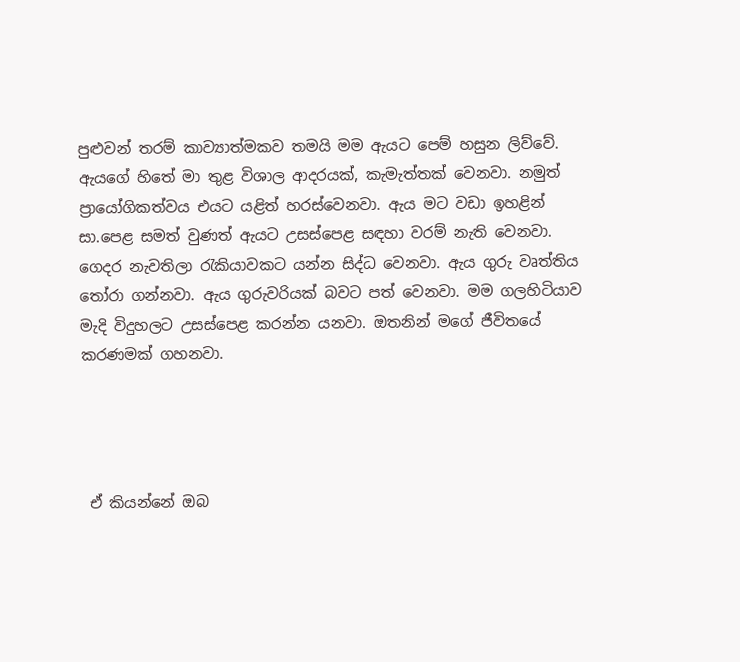පුළුවන් තරම් කාව්‍යාත්මකව තමයි මම ඇයට පෙම් හසුන ලිව්වේ. ඇයගේ හිතේ මා තුළ විශාල ආදරයක්, කැමැත්තක් වෙනවා. නමුත් ප්‍රායෝගිකත්වය එයට යළිත් හරස්වෙනවා. ඇය මට වඩා ඉහළින් සා.පෙළ සමත් වුණත් ඇයට උසස්පෙළ සඳහා වරම් නැති වෙනවා. ගෙදර නැවතිලා රැකියාවකට යන්න සිද්ධ වෙනවා. ඇය ගුරු වෘත්තිය තෝරා ගන්නවා. ඇය ගුරුවරියක් බවට පත් වෙනවා. මම ගලහිටියාව මැදි විදුහලට උසස්පෙළ කරන්න යනවා. ඔතනින් මගේ ජීවිතයේ කරණමක් ගහනවා.




 ඒ කියන්නේ ඔබ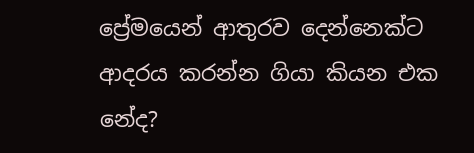ප්‍රේමයෙන් ආතුරව දෙන්නෙක්ට ආදරය කරන්න ගියා කියන එක නේද?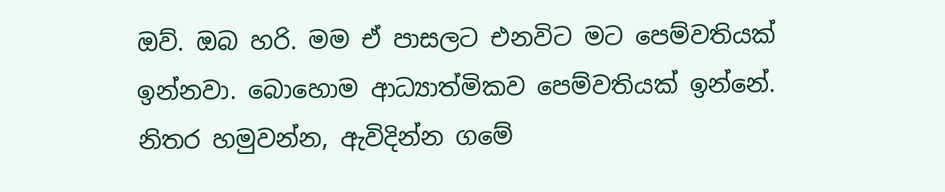ඔව්. ඔබ හරි. මම ඒ පාසලට එනවිට මට පෙම්වතියක් ඉන්නවා. බොහොම ආධ්‍යාත්මිකව පෙම්වතියක් ඉන්නේ. නිතර හමුවන්න, ඇවිදින්න ගමේ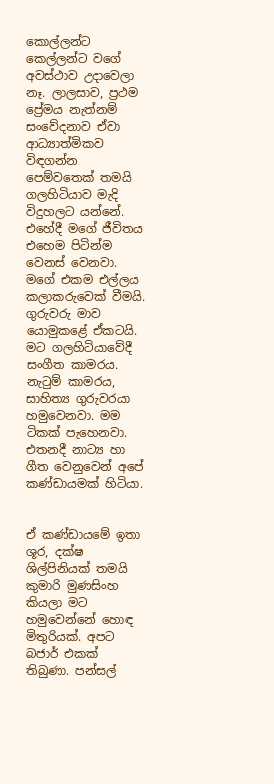කොල්ලන්ට කෙල්ලන්ට වගේ අවස්ථාව උදාවෙලා නෑ. ලාලසාව, ප්‍රථම ප්‍රේමය නැත්නම් සංවේදනාව ඒවා ආධ්‍යාත්මිකව විඳගන්න පෙම්වතෙක් තමයි ගලහිටියාව මැදි විදුහලට යන්නේ. එහේදී මගේ ජීවිතය එහෙම පිටින්ම වෙනස් වෙනවා. මගේ එකම එල්ලය කලාකරුවෙක් වීමයි. ගුරුවරු මාව යොමුකළේ ඒකටයි. මට ගලහිටියාවේදී සංගීත කාමරය. නැටුම් කාමරය, සාහිත්‍ය ගුරුවරයා හමුවෙනවා. මම ටිකක් පැහෙනවා. එතනදී නාට්‍ය හා ගීත වෙනුවෙන් අපේ කණ්ඩායමක් හිටියා.


ඒ කණ්ඩායමේ ඉතා ශූර, දක්ෂ ශිල්පිනියක් තමයි කුමාරි මුණසිංහ කියලා මට හමුවෙන්නේ හොඳ මිතුරියක්. අපට බජාර් එකක් තිබුණා. පන්සල්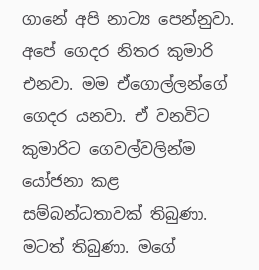ගානේ අපි නාට්‍ය පෙන්නුවා. අපේ ගෙදර නිතර කුමාරි එනවා. මම ඒගොල්ලන්ගේ ගෙදර යනවා. ඒ වනවිට කුමාරිට ගෙවල්වලින්ම යෝජනා කළ සම්බන්ධතාවක් තිබුණා. මටත් තිබුණා. මගේ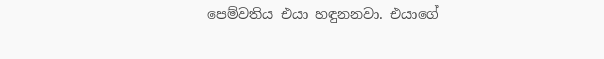පෙම්වතිය එයා හඳුනනවා. එයාගේ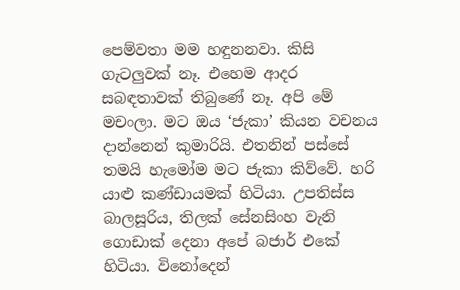පෙම්වතා මම හඳුනනවා. කිසි ගැටලුවක් නෑ. එහෙම ආදර සබඳතාවක් තිබුණේ නෑ. අපි මේ මචංලා. මට ඔය ‘ජැකා’ කියන වචනය දාන්නෙන් කුමාරියි. එතනින් පස්සේ තමයි හැමෝම මට ජැකා කිව්වේ. හරි යාළු කණ්ඩායමක් හිටියා. උපතිස්ස බාලසූරිය, තිලක් සේනසිංහ වැනි ගොඩාක් දෙනා අපේ බජාර් එකේ හිටියා. විනෝදෙන්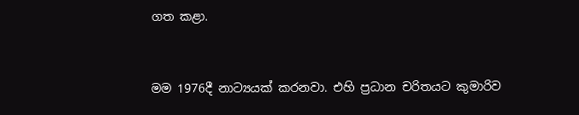ගත කළා.


මම 1976දී නාට්‍යයක් කරනවා. එහි ප්‍රධාන චරිතයට කුමාරිව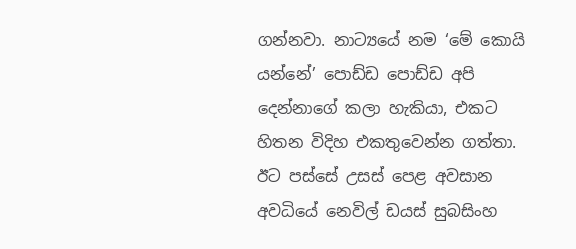ගන්නවා. නාට්‍යයේ නම ‘මේ කොයි යන්නේ’ පොඩ්ඩ පොඩ්ඩ අපි දෙන්නාගේ කලා හැකියා, එකට හිතන විදිහ එකතුවෙන්න ගත්තා. ඊට පස්සේ උසස් පෙළ අවසාන අවධියේ නෙවිල් ඩයස් සුබසිංහ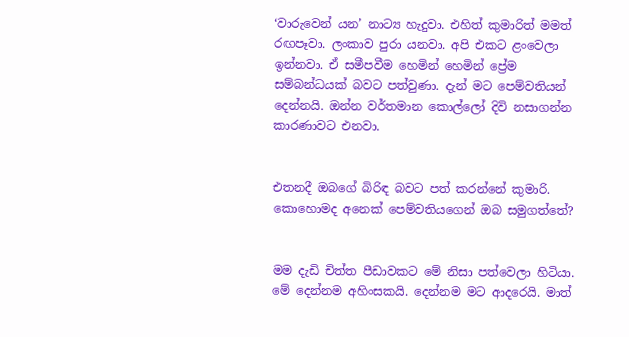‘වාරුවෙන් යන’ නාට්‍ය හැදුවා. එහිත් කුමාරිත් මමත් රඟපෑවා. ලංකාව පුරා යනවා. අපි එකට ළංවෙලා ඉන්නවා. ඒ සමීපවීම හෙමින් හෙමින් ප්‍රේම සම්බන්ධයක් බවට පත්වුණා. දැන් මට පෙම්වතියන් දෙන්නයි. ඔන්න වර්තමාන කොල්ලෝ දිවි නසාගන්න කාරණාවට එනවා.


එතනදී ඔබගේ බිරිඳ බවට පත් කරන්නේ කුමාරි. කොහොමද අනෙක් පෙම්වතියගෙන් ඔබ සමුගත්තේ?


මම දැඩි චිත්ත පීඩාවකට මේ නිසා පත්වෙලා හිටියා. මේ දෙන්නම අහිංසකයි. දෙන්නම මට ආදරෙයි. මාත්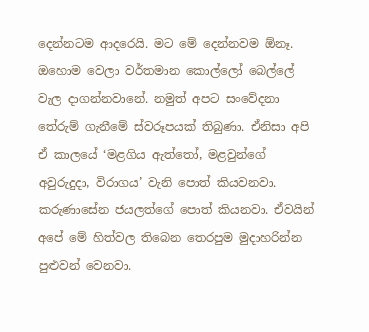දෙන්නටම ආදරෙයි. මට මේ දෙන්නවම ඕනෑ. ඔහොම වෙලා වර්තමාන කොල්ලෝ බෙල්ලේ වැල දාගන්නවානේ. නමුත් අපට සංවේදනා තේරුම් ගැනීමේ ස්වරූපයක් තිබුණා. ඒනිසා අපි ඒ කාලයේ ‘මළගිය ඇත්තෝ, මළවුන්ගේ අවුරුදුදා, විරාගය’ වැනි පොත් කියවනවා. කරුණාසේන ජයලත්ගේ පොත් කියනවා. ඒවයින් අපේ මේ හිත්වල තිබෙන තෙරපුම මුදාහරින්න පුළුවන් වෙනවා.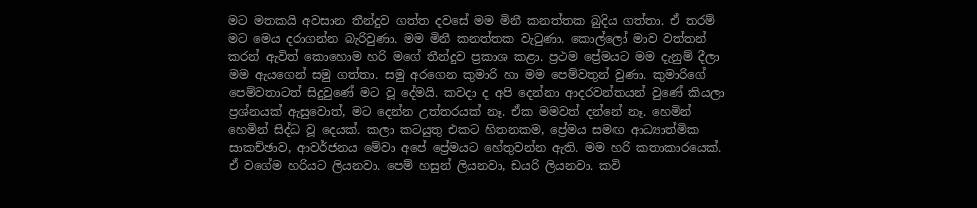මට මතකයි අවසාන තීන්දුව ගත්ත දවසේ මම මිනී කනත්තක බුදිය ගත්තා. ඒ තරම් මට මෙය දරාගන්න බැරිවුණා. මම මිනී කනත්තක වැටුණා. කොල්ලෝ මාව වත්තන් කරන් ඇවිත් කොහොම හරි මගේ තීන්දුව ප්‍රකාශ කළා. ප්‍රථම ප්‍රේමයට මම දැනුම් දීලා මම ඇයගෙන් සමු ගත්තා. සමු අරගෙන කුමාරි හා මම පෙම්වතුන් වුණා. කුමාරිගේ පෙම්වතාටත් සිදුවුණේ මට වූ දේමයි. කවදා ද අපි දෙන්නා ආදරවන්තයන් වුණේ කියලා ප්‍රශ්නයක් ඇසුවොත්, මට දෙන්න උත්තරයක් නෑ. ඒක මමවත් දන්නේ නෑ. හෙමින් හෙමින් සිද්ධ වූ දෙයක්. කලා කටයුතු එකට හිතනකම, ප්‍රේමය සමඟ ආධ්‍යාත්මික සාකච්ඡාව, ආවර්ජනය මේවා අපේ ප්‍රේමයට හේතුවන්න ඇති. මම හරි කතාකාරයෙක්. ඒ වගේම හරියට ලියනවා. පෙම් හසුන් ලියනවා, ඩයරි ලියනවා. කවි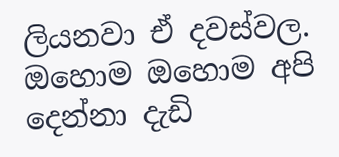ලියනවා ඒ දවස්වල. ඔහොම ඔහොම අපි දෙන්නා දැඩි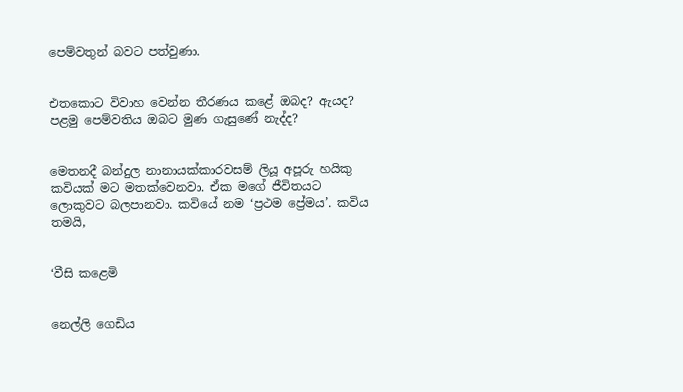පෙම්වතුන් බවට පත්වුණා.


එතකොට විවාහ වෙන්න තීරණය කළේ ඔබද? ඇයද? පළමු පෙම්වතිය ඔබට මුණ ගැසුණේ නැද්ද?


මෙතනදී බන්දුල නානායක්කාරවසම් ලියූ අපූරු හයිකු කවියක් මට මතක්වෙනවා. ඒක මගේ ජීවිතයට ලොකුවට බලපානවා. කවියේ නම ‘ප්‍රථම ප්‍රේමය’. කවිය තමයි,


‘වීසි කළෙමි


නෙල්ලි ගෙඩිය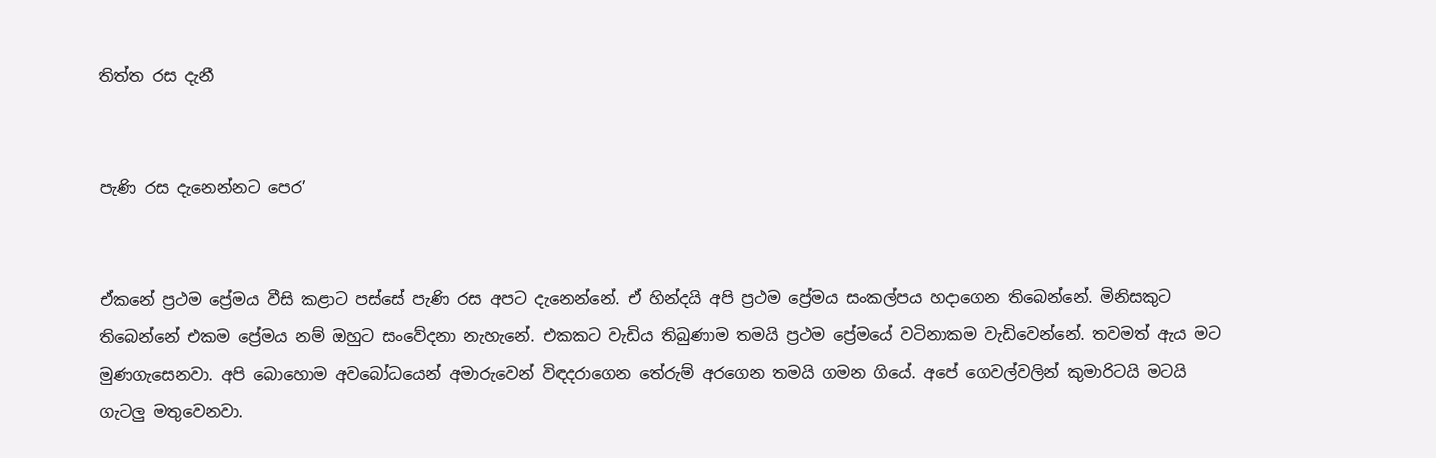තිත්ත රස දැනී


පැණි රස දැනෙන්නට පෙර’


ඒකනේ ප්‍රථම ප්‍රේමය වීසි කළාට පස්සේ පැණි රස අපට දැනෙන්නේ. ඒ හින්දයි අපි ප්‍රථම ප්‍රේමය සංකල්පය හදාගෙන තිබෙන්නේ. මිනිසකුට තිබෙන්නේ එකම ප්‍රේමය නම් ඔහුට සංවේදනා නැහැනේ. එකකට වැඩිය තිබුණාම තමයි ප්‍රථම ප්‍රේමයේ වටිනාකම වැඩිවෙන්නේ. තවමත් ඇය මට මුණගැසෙනවා. අපි බොහොම අවබෝධයෙන් අමාරුවෙන් විඳදරාගෙන තේරුම් අරගෙන තමයි ගමන ගියේ. අපේ ගෙවල්වලින් කුමාරිටයි මටයි ගැටලු මතුවෙනවා.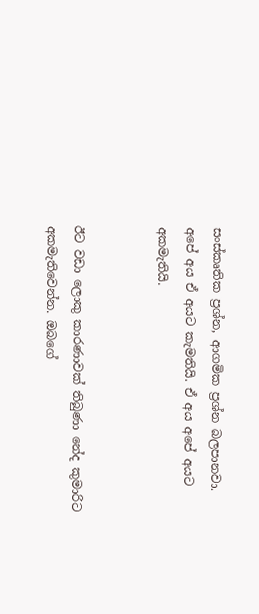සංස්කෘතික ප්‍රශ්න, ආගමික ප්‍රශ්න බලපානවා. අපේ අය ඒ අයට කැමතියි. ඒ අය අපේ අයට අකමැතියි.


ඊට වඩා ලොකු කාරණාවක් තිබුණා නේද කුමාරිට අකමැතිවෙන්න. ඔබගේ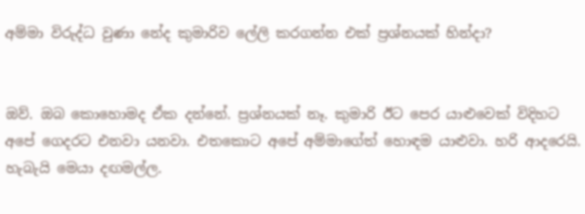අම්මා විරුද්ධ වුණා නේද කුමාරිව ලේලි කරගන්න එක් ප්‍රශ්නයක් හින්දා?


ඔව්. ඔබ කොහොමද ඒක දන්නේ. ප්‍රශ්නයක් නෑ. කුමාරි ඊට පෙර යාළුවෙක් විදිහට අපේ ගෙදරට එනවා යනවා. එතකොට අපේ අම්මාගේත් හොඳම යාළුවා. හරි ආදරෙයි. හැබැයි මෙයා දඟමල්ල.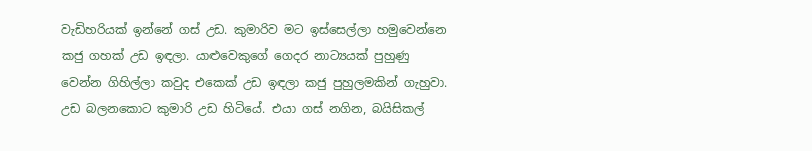වැඩිහරියක් ඉන්නේ ගස් උඩ. කුමාරිව මට ඉස්සෙල්ලා හමුවෙන්නෙ කජු ගහක් උඩ ඉඳලා. යාළුවෙකුගේ ගෙදර නාට්‍යයක් පුහුණු වෙන්න ගිහිල්ලා කවුද එකෙක් උඩ ඉඳලා කජු පුහුලමකින් ගැහුවා. උඩ බලනකොට කුමාරි උඩ හිටියේ. එයා ගස් නගින, බයිසිකල්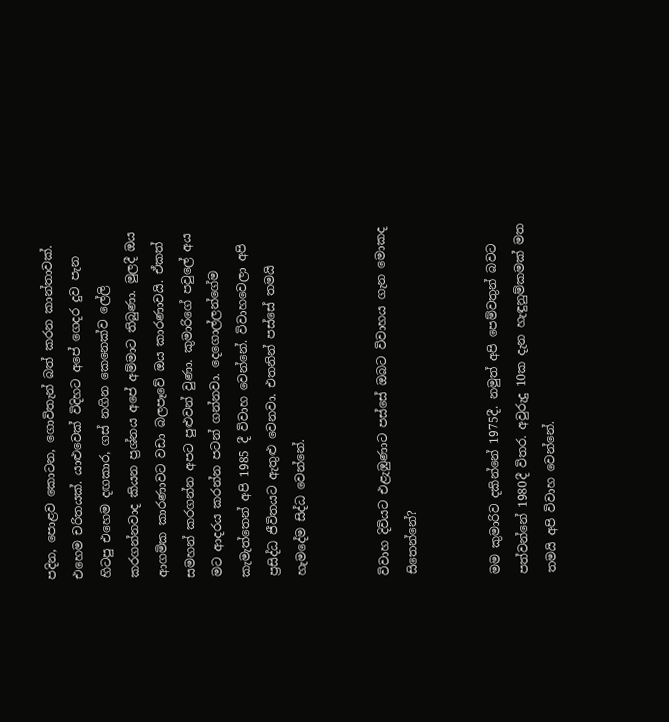පදින, පොළව කොටන, ගොවිතැන් බත් කරන කාන්තාවක්. එහෙම චරිතයක්. යාළුවෙක් විදිහට අපේ ගෙදර දුව පැන හිටපු එහෙම දඟකාර, ගස් නගින කෙනෙක්ව ලේලි කරගන්නවාද කියන ප්‍රශ්නය අපේ අම්මාට තිබුණා. මුලදී ඔය ආගමික කාරණාවට වඩා බලපෑවේ ඔය කාරණාවයි. ඒකත් සමහන් කරගන්න අපට පුළුවන් වුණා. කුමාරිගේ පවුලේ අය මට ආදරය කරන්න පටන් ගන්නවා. දෙගොල්ලන්ගේම කැමැත්තෙන් අපි 1985 දී විවාහ වෙන්නේ. විවාහවෙලා අපි ප්‍රසිද්ධ ජීවිතයට ඇතුළු වෙනවා. එතනින් පස්සේ තමයි හැමදේම සිද්ධ වෙන්නේ.


විවාහ දිවියට එළැඹුණාට පස්සේ ඔබට විවාහය ගැන මොකද සිතෙන්නේ?


මම කුමාරිව දකින්නේ 1975දී. නමුත් අපි පෙම්වතුන් බවට පත්වන්නේ 1980දී විතර. අවුරුදු 10ක දැන හැඳුනුම්කමක් මත තමයි අපි විවාහ වෙන්නේ.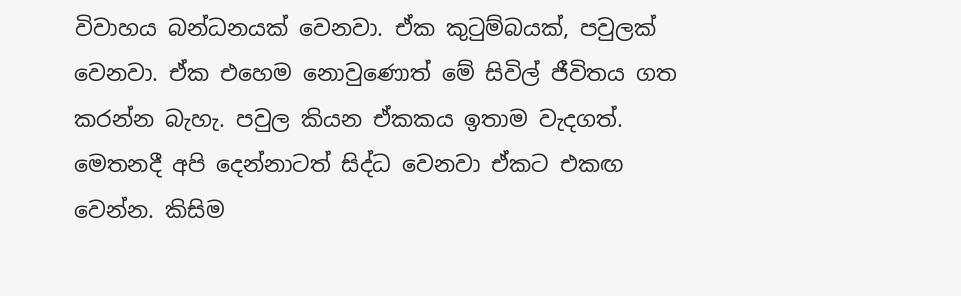විවාහය බන්ධනයක් වෙනවා. ඒක කුටුම්බයක්, පවුලක් වෙනවා. ඒක එහෙම නොවුණොත් මේ සිවිල් ජීවිතය ගත කරන්න බැහැ. පවුල කියන ඒකකය ඉතාම වැදගත්. මෙතනදී අපි දෙන්නාටත් සිද්ධ වෙනවා ඒකට එකඟ වෙන්න. කිසිම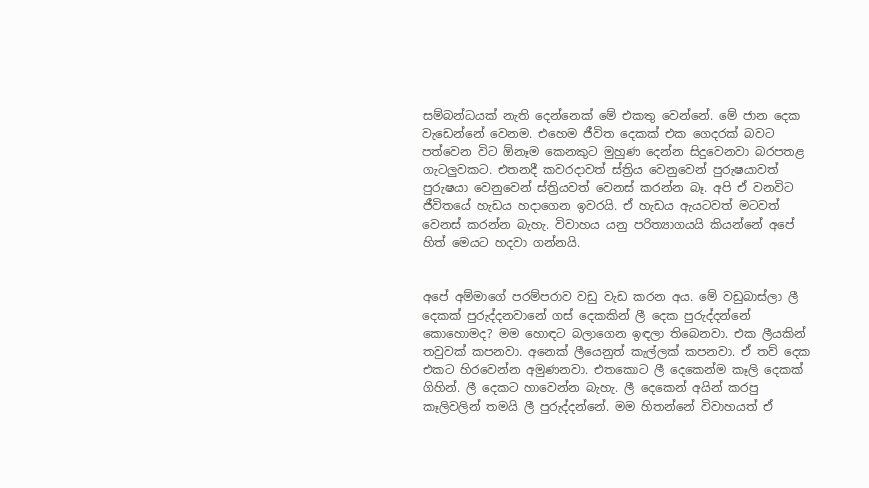සම්බන්ධයක් නැති දෙන්නෙක් මේ එකතු වෙන්නේ. මේ ජාන දෙක වැඩෙන්නේ වෙනම. එහෙම ජීවිත දෙකක් එක ගෙදරක් බවට පත්වෙන විට ඕනෑම කෙනකුට මුහුණ දෙන්න සිදුවෙනවා බරපතළ ගැටලුවකට. එතනදී කවරදාවත් ස්ත්‍රිය වෙනුවෙන් පුරුෂයාවත් පුරුෂයා වෙනුවෙන් ස්ත්‍රියවත් වෙනස් කරන්න බෑ. අපි ඒ වනවිට ජීවිතයේ හැඩය හදාගෙන ඉවරයි. ඒ හැඩය ඇයටවත් මටවත් වෙනස් කරන්න බැහැ. විවාහය යනු පරිත්‍යාගයයි කියන්නේ අපේ හිත් මෙයට හදවා ගන්නයි.


අපේ අම්මාගේ පරම්පරාව වඩු වැඩ කරන අය. මේ වඩුබාස්ලා ලී දෙකක් පුරුද්දනවානේ ගස් දෙකකින් ලී දෙක පුරුද්දන්නේ කොහොමද? මම හොඳට බලාගෙන ඉඳලා තිබෙනවා. එක ලීයකින් තවුවක් කපනවා. අනෙක් ලීයෙනුත් කැල්ලක් කපනවා. ඒ තව් දෙක එකට හිරවෙන්න අමුණනවා. එතකොට ලී දෙකෙන්ම කෑලි දෙකක් ගිහින්. ලී දෙකට හාවෙන්න බැහැ. ලී දෙකෙන් අයින් කරපු කෑලිවලින් තමයි ලී පුරුද්දන්නේ. මම හිතන්නේ විවාහයත් ඒ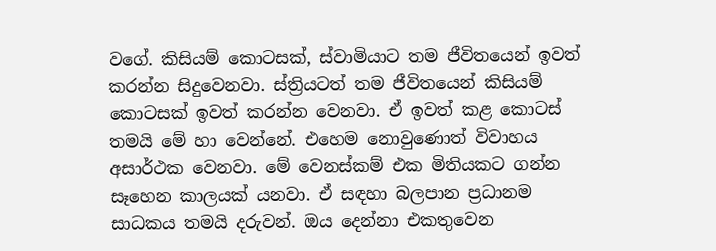වගේ. කිසියම් කොටසක්, ස්වාමියාට තම ජීවිතයෙන් ඉවත් කරන්න සිදුවෙනවා. ස්ත්‍රියටත් තම ජීවිතයෙන් කිසියම් කොටසක් ඉවත් කරන්න වෙනවා. ඒ ඉවත් කළ කොටස් තමයි මේ හා වෙන්නේ. එහෙම නොවුණොත් විවාහය අසාර්ථක වෙනවා. මේ වෙනස්කම් එක මිතියකට ගන්න සෑහෙන කාලයක් යනවා. ඒ සඳහා බලපාන ප්‍රධානම සාධකය තමයි දරුවන්. ඔය දෙන්නා එකතුවෙන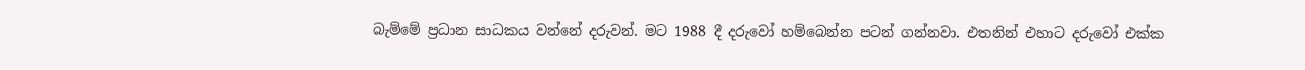බැම්මේ ප්‍රධාන සාධකය වන්නේ දරුවන්. මට 1988 දී දරුවෝ හම්බෙන්න පටන් ගන්නවා. එතනින් එහාට දරුවෝ එක්ක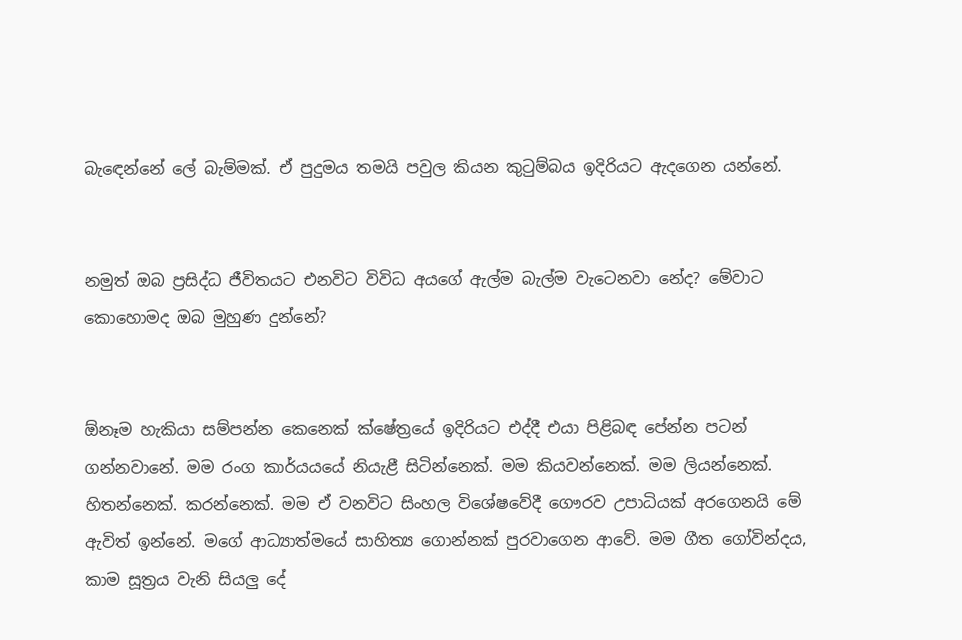බැඳෙන්නේ ලේ බැම්මක්. ඒ පුදුමය තමයි පවුල කියන කුටුම්බය ඉදිරියට ඇදගෙන යන්නේ.


නමුත් ඔබ ප්‍රසිද්ධ ජීවිතයට එනවිට විවිධ අයගේ ඇල්ම බැල්ම වැටෙනවා නේද? මේවාට කොහොමද ඔබ මුහුණ දුන්නේ?


ඕනෑම හැකියා සම්පන්න කෙනෙක් ක්ෂේත්‍රයේ ඉදිරියට එද්දී එයා පිළිබඳ පේන්න පටන් ගන්නවානේ. මම රංග කාර්යයයේ නියැළී සිටින්නෙක්. මම කියවන්නෙක්. මම ලියන්නෙක්. හිතන්නෙක්. කරන්නෙක්. මම ඒ වනවිට සිංහල විශේෂවේදී ගෞරව උපාධියක් අරගෙනයි මේ ඇවිත් ඉන්නේ. මගේ ආධ්‍යාත්මයේ සාහිත්‍ය ගොන්නක් පුරවාගෙන ආවේ. මම ගීත ගෝවින්දය, කාම සූත්‍රය වැනි සියලු දේ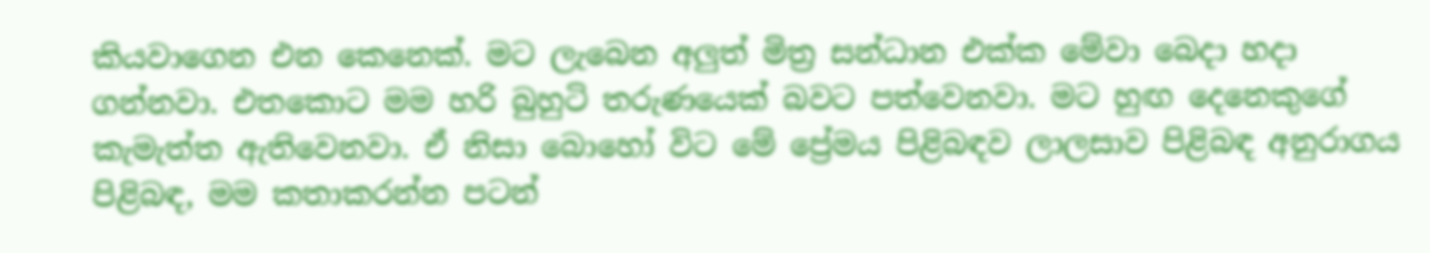කියවාගෙන එන කෙනෙක්. මට ලැබෙන අලුත් මිත්‍ර සන්ධාන එක්ක මේවා බෙදා හදා ගන්නවා. එතකොට මම හරි බුහුටි තරුණයෙක් බවට පත්වෙනවා. මට හුඟ දෙනෙකුගේ කැමැත්ත ඇතිවෙනවා. ඒ නිසා බොහෝ විට මේ ප්‍රේමය පිළිබඳව ලාලසාව පිළිබඳ අනුරාගය පිළිබඳ, මම කතාකරන්න පටන්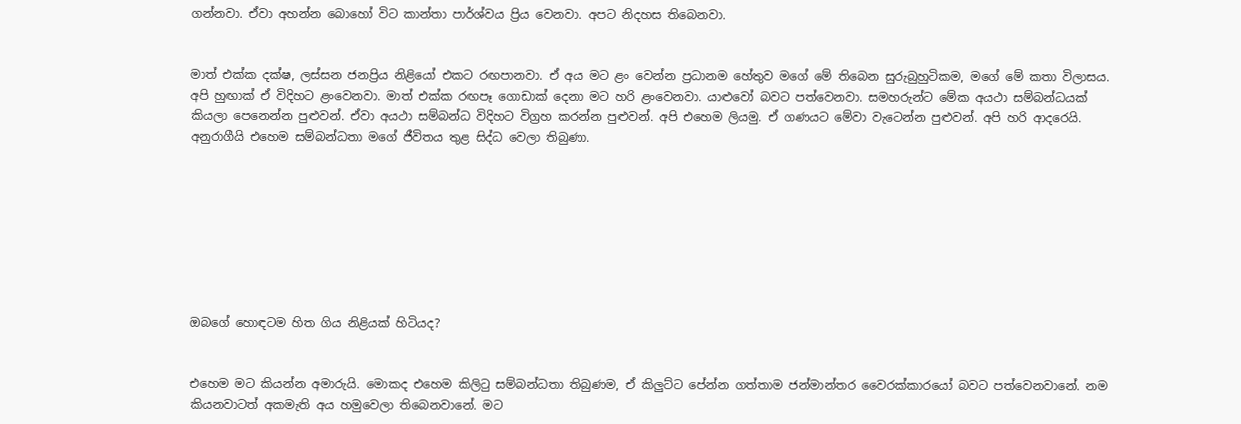ගන්නවා. ඒවා අහන්න බොහෝ විට කාන්තා පාර්ශ්වය ප්‍රිය වෙනවා. අපට නිදහස තිබෙනවා.


මාත් එක්ක දක්ෂ, ලස්සන ජනප්‍රිය නිළියෝ එකට රඟපානවා. ඒ අය මට ළං වෙන්න ප්‍රධානම හේතුව මගේ මේ තිබෙන සුරුබුහුටිකම, මගේ මේ කතා විලාසය. අපි හුඟාක් ඒ විදිහට ළංවෙනවා. මාත් එක්ක රඟපෑ ගොඩාක් දෙනා මට හරි ළංවෙනවා. යාළුවෝ බවට පත්වෙනවා. සමහරුන්ට මේක අයථා සම්බන්ධයක් කියලා පෙනෙන්න පුළුවන්. ඒවා අයථා සම්බන්ධ විදිහට විග්‍රහ කරන්න පුළුවන්. අපි එහෙම ලියමු. ඒ ගණයට මේවා වැටෙන්න පුළුවන්. අපි හරි ආදරෙයි. අනුරාගීයි එහෙම සම්බන්ධතා මගේ ජීවිතය තුළ සිද්ධ වෙලා තිබුණා.








ඔබගේ හොඳටම හිත ගිය නිළියක් හිටියද?


එහෙම මට කියන්න අමාරුයි. මොකද එහෙම කිලිටු සම්බන්ධතා තිබුණම, ඒ කිලුට්ට පේන්න ගත්තාම ජන්මාන්තර වෛරක්කාරයෝ බවට පත්වෙනවානේ. නම කියනවාටත් අකමැති අය හමුවෙලා තිබෙනවානේ. මට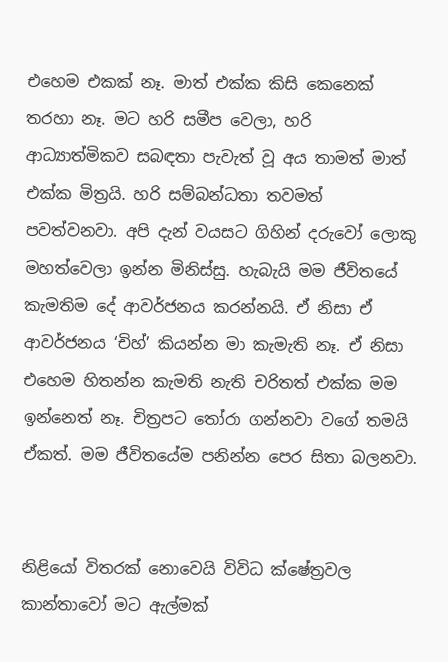එහෙම එකක් නෑ. මාත් එක්ක කිසි කෙනෙක් තරහා නෑ. මට හරි සමීප වෙලා, හරි ආධ්‍යාත්මිකව සබඳතා පැවැත් වූ අය තාමත් මාත් එක්ක මිත්‍රයි. හරි සම්බන්ධතා තවමත් පවත්වනවා. අපි දැන් වයසට ගිහින් දරුවෝ ලොකු මහත්වෙලා ඉන්න මිනිස්සු. හැබැයි මම ජීවිතයේ කැමතිම දේ ආවර්ජනය කරන්නයි. ඒ නිසා ඒ ආවර්ජනය ‘චිහ්’ කියන්න මා කැමැති නෑ. ඒ නිසා එහෙම හිතන්න කැමති නැති චරිතත් එක්ක මම ඉන්නෙත් නෑ. චිත්‍රපට තෝරා ගන්නවා වගේ තමයි ඒකත්. මම ජීවිතයේම පනින්න පෙර සිතා බලනවා.


නිළියෝ විතරක් නොවෙයි විවිධ ක්ෂේත්‍රවල කාන්තාවෝ මට ඇල්මක්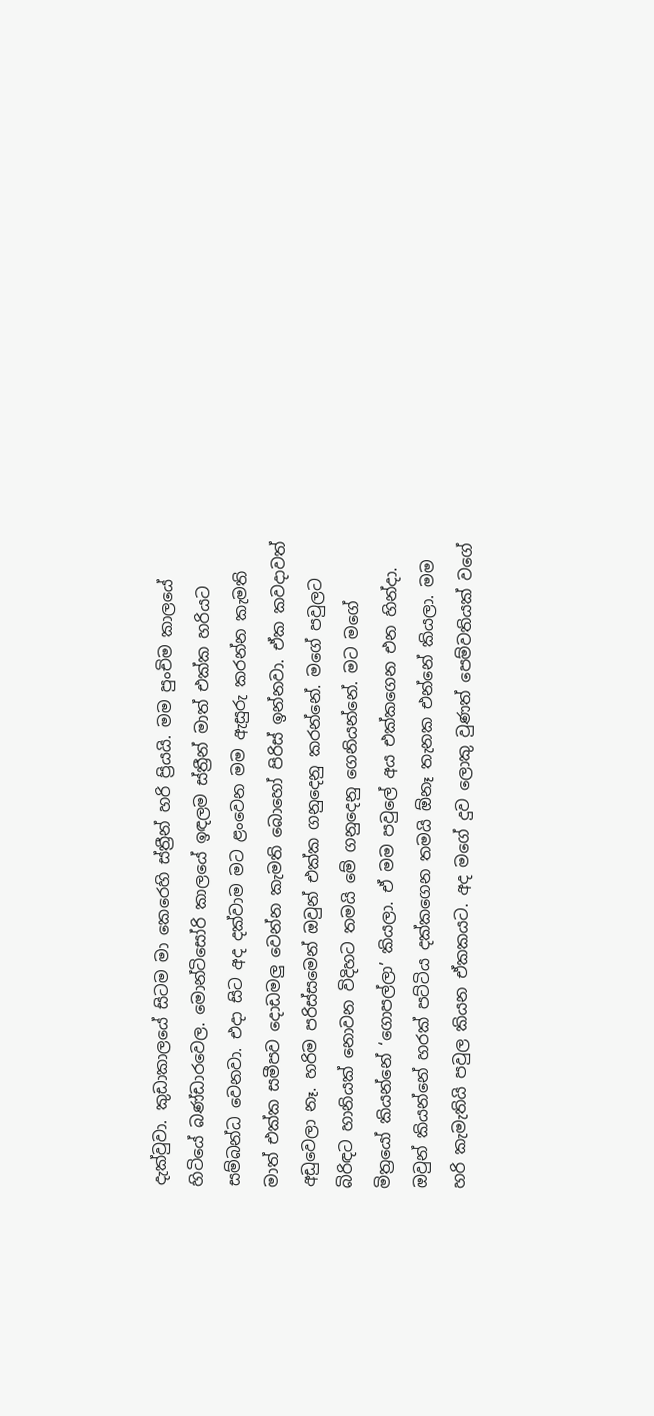දැක්වුවා. කුඩාකාලයේ සිටම මා කෙරෙහි ස්ත්‍රීන් හරි ප්‍රියයි. මම පුංචිම කාලයේ හිටියේ බණ්ඩාරවෙල. මොන්ටිසෝරි කාලයේ ඉඳලම ස්ත්‍රීන් මාත් එක්ක හරියට සම්බන්ධ වෙනවා. එදා සිට අද දක්වාම මට ළංවෙන මම ඇසුරු කරන්න කැමති මාත් එක්ක සමීපව දොඩමලු වෙන්න කැමති බොහෝ පිරිස් ඉන්නවා. ඒක කවදාවත් අඩුවෙලා නෑ. හරිම පරිස්සමෙන් ඔවුන් එක්ක ගනුදෙනු කරන්නේ. මගේ පවුලට බිරිඳට හානියක් නොවන විදිහට තමයි මේ ගනුදෙනු ගෙනියන්නේ. මට මගේ මිත්‍රයෝ කියන්නේ ‘ගොපල්ලා’ කියලා. ඒ මම පවුලේ අය එක්කගෙන එන හින්දා. ඔවුන් කියන්නේ හරක් පට්ටිය දක්කගෙන තමයි ඕනෑ තැනක එන්නේ කියලා. මම හරි කැමැතියි පවුල කියන ඒකකයට. අද මගේ දුව ලොකු වුණත් පෙම්වතියක් වගේ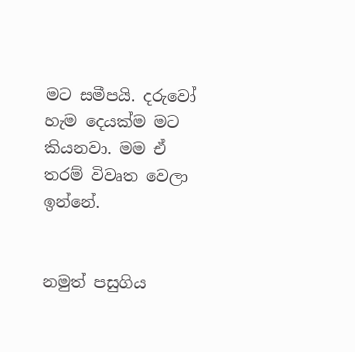මට සමීපයි. දරුවෝ හැම දෙයක්ම මට කියනවා. මම ඒ තරම් විවෘත වෙලා ඉන්නේ.


නමුත් පසුගිය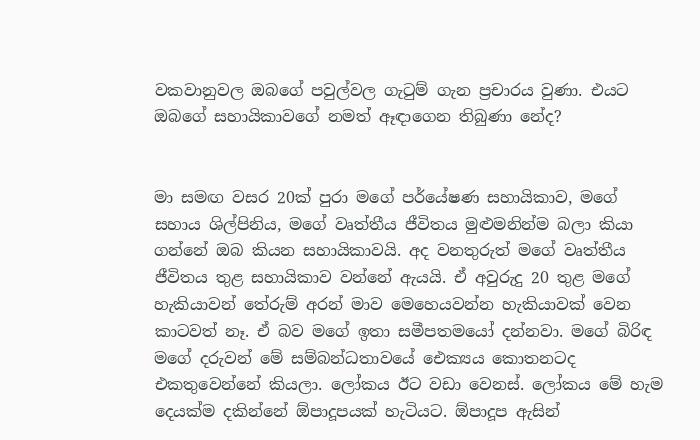වකවානුවල ඔබගේ පවුල්වල ගැටුම් ගැන ප්‍රචාරය වුණා. එයට ඔබගේ සහායිකාවගේ නමත් ඈඳාගෙන තිබුණා නේද?


මා සමඟ වසර 20ක් පුරා මගේ පර්යේෂණ සහායිකාව, මගේ සහාය ශිල්පිනිය, මගේ වෘත්තීය ජීවිතය මුළුමනින්ම බලා කියා ගන්නේ ඔබ කියන සහායිකාවයි. අද වනතුරුත් මගේ වෘත්තීය ජීවිතය තුළ සහායිකාව වන්නේ ඇයයි. ඒ අවුරුදු 20 තුළ මගේ හැකියාවන් තේරුම් අරන් මාව මෙහෙයවන්න හැකියාවක් වෙන කාටවත් නෑ. ඒ බව මගේ ඉතා සමීපතමයෝ දන්නවා. මගේ බිරිඳ මගේ දරුවන් මේ සම්බන්ධතාවයේ ඓක්‍යය කොතනටද එකතුවෙන්නේ කියලා. ලෝකය ඊට වඩා වෙනස්. ලෝකය මේ හැම දෙයක්ම දකින්නේ ඕපාදූපයක් හැටියට. ඕපාදූප ඇසින්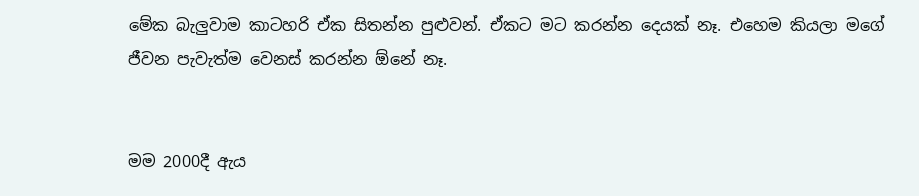මේක බැලුවාම කාටහරි ඒක සිතන්න පුළුවන්. ඒකට මට කරන්න දෙයක් නෑ. එහෙම කියලා මගේ ජීවන පැවැත්ම වෙනස් කරන්න ඕනේ නෑ.


මම 2000දී ඇය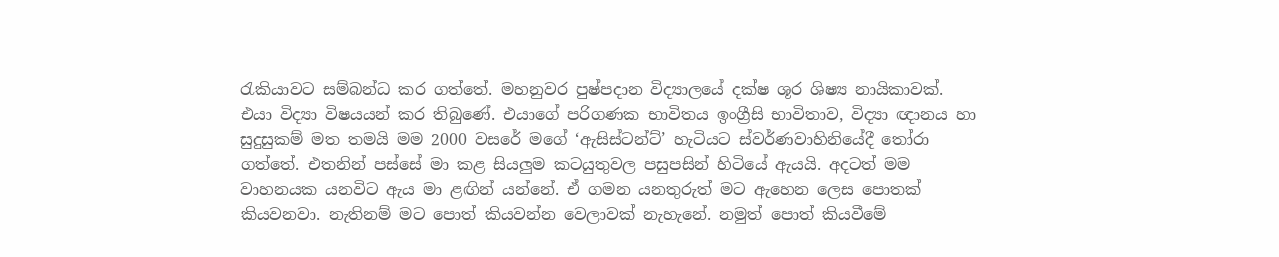රැකියාවට සම්බන්ධ කර ගත්තේ. මහනුවර පුෂ්පදාන විද්‍යාලයේ දක්ෂ ශූර ශිෂ්‍ය නායිකාවක්. එයා විද්‍යා විෂයයන් කර තිබුණේ. එයාගේ පරිගණක භාවිතය ඉංග්‍රීසි භාවිතාව, විද්‍යා ඥානය හා සුදුසුකම් මත තමයි මම 2000 වසරේ මගේ ‘ඇසිස්ටන්ට්’ හැටියට ස්වර්ණවාහිනියේදී තෝරා ගත්තේ. එතනින් පස්සේ මා කළ සියලුම කටයුතුවල පසුපසින් හිටියේ ඇයයි. අදටත් මම වාහනයක යනවිට ඇය මා ළඟින් යන්නේ. ඒ ගමන යනතුරුත් මට ඇහෙන ලෙස පොතක් කියවනවා. නැතිනම් මට පොත් කියවන්න වෙලාවක් නැහැනේ. නමුත් පොත් කියවීමේ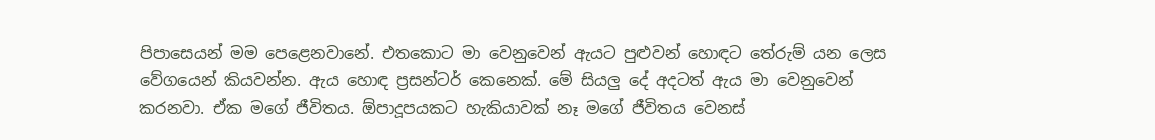පිපාසෙයන් මම පෙළෙනවානේ. එතකොට මා වෙනුවෙන් ඇයට පුළුවන් හොඳට තේරුම් යන ලෙස වේගයෙන් කියවන්න. ඇය හොඳ ප්‍රසන්ටර් කෙනෙක්. මේ සියලු දේ අදටත් ඇය මා වෙනුවෙන් කරනවා. ඒක මගේ ජීවිතය. ඕපාදූපයකට හැකියාවක් නෑ මගේ ජීවිතය වෙනස්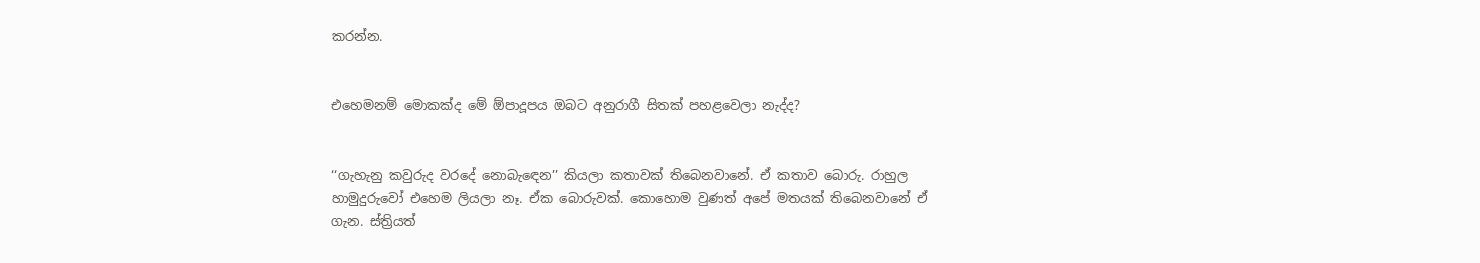කරන්න.


එහෙමනම් මොකක්ද මේ ඕපාදූපය ඔබට අනුරාගී සිතක් පහළවෙලා නැද්ද?


‘‘ගැහැනු කවුරුද වරදේ නොබැඳෙන’’ කියලා කතාවක් තිබෙනවානේ. ඒ කතාව බොරු. රාහුල හාමුදුරුවෝ එහෙම ලියලා නෑ. ඒක බොරුවක්. කොහොම වුණත් අපේ මතයක් තිබෙනවානේ ඒ ගැන. ස්ත්‍රියත්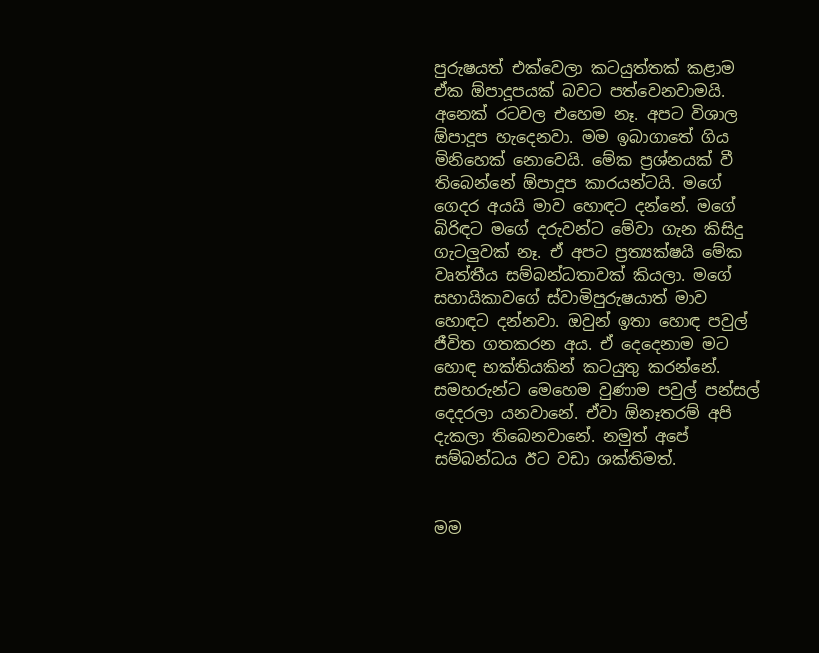පුරුෂයත් එක්වෙලා කටයුත්තක් කළාම ඒක ඕපාදූපයක් බවට පත්වෙනවාමයි. අනෙක් රටවල එහෙම නෑ. අපට විශාල ඕපාදූප හැදෙනවා. මම ඉබාගාතේ ගිය මිනිහෙක් නොවෙයි. මේක ප්‍රශ්නයක් වී තිබෙන්නේ ඕපාදූප කාරයන්ටයි. මගේ ගෙදර අයයි මාව හොඳට දන්නේ. මගේ බිරිඳට මගේ දරුවන්ට මේවා ගැන කිසිදු ගැටලුවක් නෑ. ඒ අපට ප්‍රත්‍යක්ෂයි මේක වෘත්තීය සම්බන්ධතාවක් කියලා. මගේ සහායිකාවගේ ස්වාමිපුරුෂයාත් මාව හොඳට දන්නවා. ඔවුන් ඉතා හොඳ පවුල් ජීවිත ගතකරන අය. ඒ දෙදෙනාම මට හොඳ භක්තියකින් කටයුතු කරන්නේ. සමහරුන්ට මෙහෙම වුණාම පවුල් පන්සල් දෙදරලා යනවානේ. ඒවා ඕනෑතරම් අපි දැකලා තිබෙනවානේ. නමුත් අපේ සම්බන්ධය ඊට වඩා ශක්තිමත්.


මම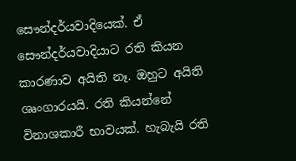සෞන්දර්යවාදියෙක්. ඒ සෞන්දර්යවාදියාට රති කියන කාරණාව අයිති නෑ. ඔහුට අයිති ශෘංගාරයයි. රති කියන්නේ විනාශකාරී භාවයක්. හැබැයි රති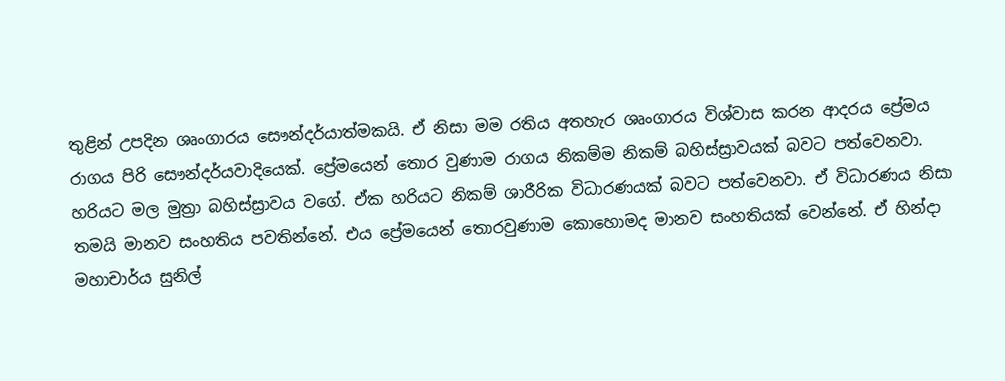තුළින් උපදින ශෘංගාරය සෞන්දර්යාත්මකයි. ඒ නිසා මම රතිය අතහැර ශෘංගාරය විශ්වාස කරන ආදරය ප්‍රේමය රාගය පිරි සෞන්දර්යවාදියෙක්. ප්‍රේමයෙන් තොර වුණාම රාගය නිකම්ම නිකම් බහිස්ස්‍රාවයක් බවට පත්වෙනවා. හරියට මල මුත්‍රා බහිස්ස්‍රාවය වගේ. ඒක හරියට නිකම් ශාරීරික විධාරණයක් බවට පත්වෙනවා. ඒ විධාරණය නිසා තමයි මානව සංහතිය පවතින්නේ. එය ප්‍රේමයෙන් තොරවුණාම කොහොමද මානව සංහතියක් වෙන්නේ. ඒ හින්දා මහාචාර්ය සුනිල්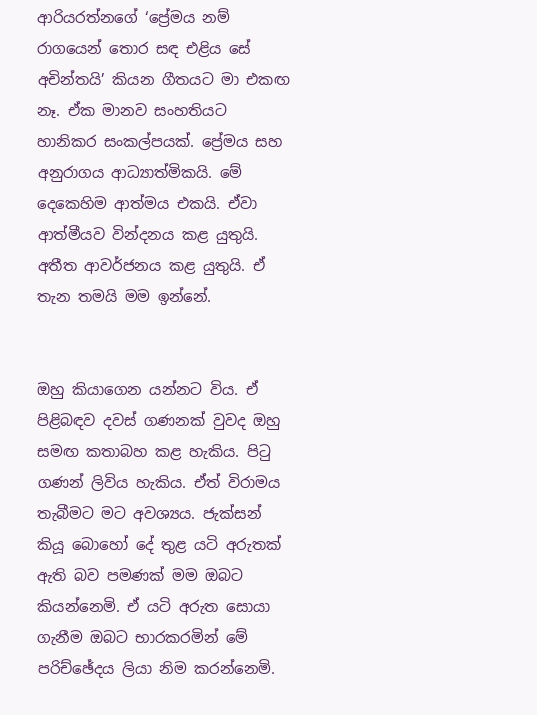ආරියරත්නගේ ‘ප්‍රේමය නම් රාගයෙන් තොර සඳ එළිය සේ අචින්තයි’ කියන ගීතයට මා එකඟ නෑ. ඒක මානව සංහතියට හානිකර සංකල්පයක්. ප්‍රේමය සහ අනුරාගය ආධ්‍යාත්මිකයි. මේ දෙකෙහිම ආත්මය එකයි. ඒවා ආත්මීයව වින්දනය කළ යුතුයි. අතීත ආවර්ජනය කළ යුතුයි. ඒ තැන තමයි මම ඉන්නේ.


ඔහු කියාගෙන යන්නට විය. ඒ පිළිබඳව දවස් ගණනක් වුවද ඔහු සමඟ කතාබහ කළ හැකිය. පිටු ගණන් ලිවිය හැකිය. ඒත් විරාමය තැබීමට මට අවශ්‍යය. ජැක්සන් කියූ බොහෝ දේ තුළ යටි අරුතක් ඇති බව පමණක් මම ඔබට කියන්නෙමි. ඒ යටි අරුත සොයා ගැනීම ඔබට භාරකරමින් මේ පරිච්ඡේදය ලියා නිම කරන්නෙමි.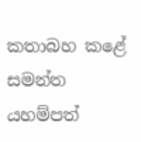කතාබහ කළේ
සමන්ත යහම්පත්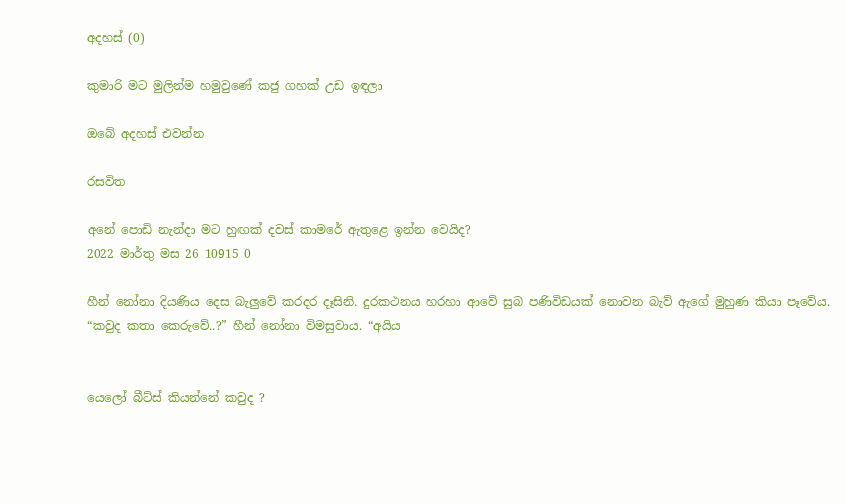අදහස් (0)

කුමාරි මට මුලින්ම හමුවුණේ කජු ගහක් උඩ ඉඳලා

ඔබේ අදහස් එවන්න

රසවිත

අනේ පොඩි නැන්දා මට හුඟක් දවස් කාමරේ ඇතුළෙ ඉන්න වෙයිද?
2022 මාර්තු මස 26 10915 0

හීන් නෝනා දියණිය දෙස බැලු‍වේ කරදර දෑසිනි. දුරකථනය හරහා ආවේ සුබ පණිවිඩයක් නොවන බැව් ඇගේ මුහුණ කියා පෑවේය. “කවුද කතා කෙරුවේ..?” හීන් නෝනා විමසුවාය. “අයිය


යෙලෝ බීට්ස් කියන්නේ කවුද ?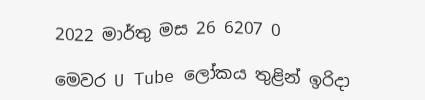2022 මාර්තු මස 26 6207 0

මෙවර U Tube ලෝකය තුළින් ඉරිදා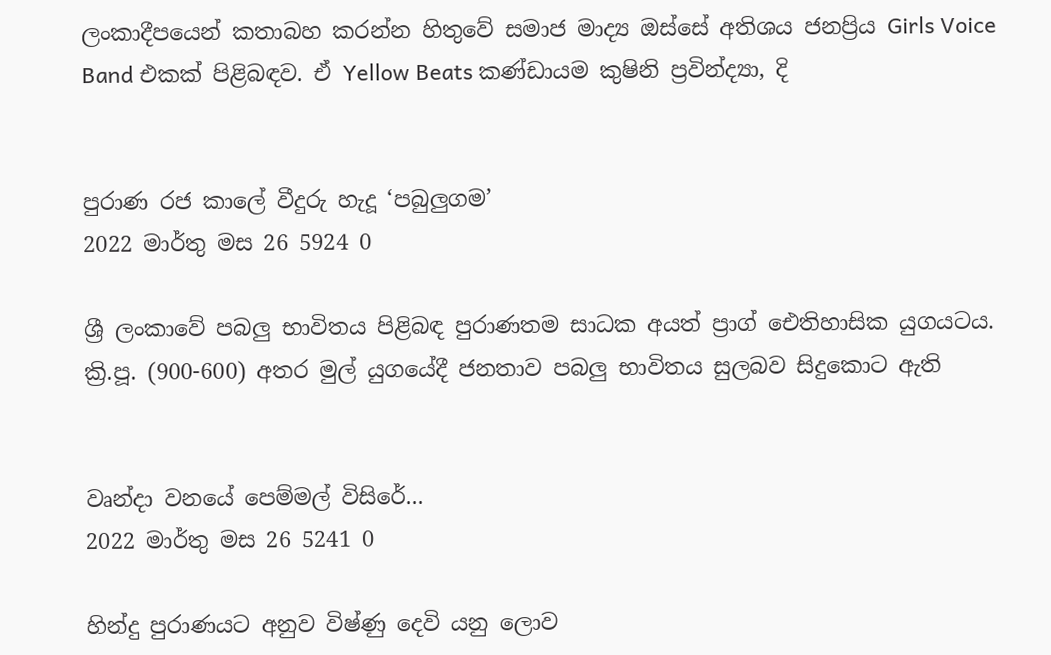ලංකාදීපයෙන් කතාබහ කරන්න හිතුවේ සමාජ මාද්‍ය ඔස්සේ අතිශය ජනප්‍රිය Girls Voice Band එකක් පිළිබඳව. ඒ Yellow Beats කණ්ඩායම කුෂිනි ප්‍රවින්ද්‍යා, දි


පුරාණ රජ කාලේ වීදුරු හැදූ ‘පබුලුගම’
2022 මාර්තු මස 26 5924 0

ශ්‍රී ලංකාවේ පබලු භාවිතය පිළිබඳ පුරාණතම සාධක අයත් ප්‍රාග් ඓතිහාසික යුගයටය. ක්‍රි.පූ. (900-600) අතර මුල් යුගයේදී ජනතාව පබලු භාවිතය සුලබව සිදුකොට ඇති


වෘන්දා වනයේ පෙම්මල් විසිරේ...
2022 මාර්තු මස 26 5241 0

හින්දු පුරාණයට අනුව විෂ්ණු දෙවි යනු ලොව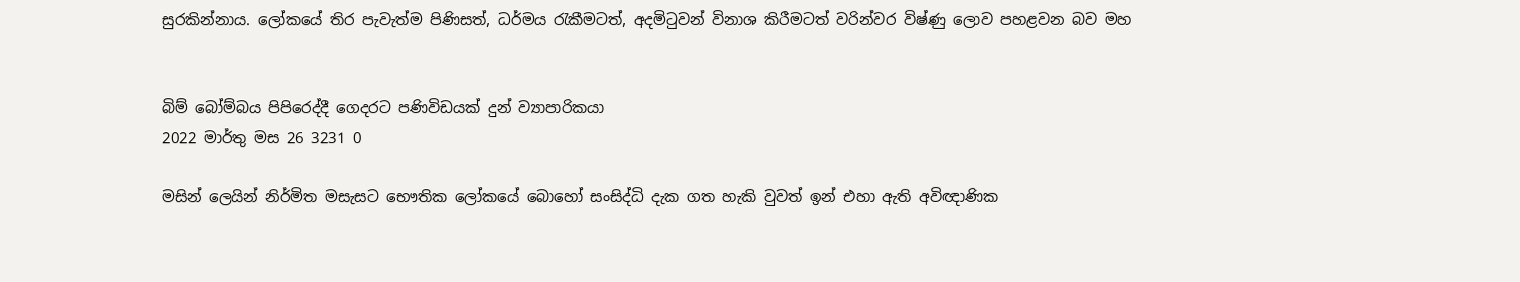සුරකින්නාය. ලෝකයේ තිර පැවැත්ම පිණිසත්, ධර්මය රැකීමටත්, අදමිටුවන් විනාශ කිරීමටත් වරින්වර විෂ්ණු ලොව පහළවන බව මහ


බිම් බෝම්බය පිපිරෙද්දී ගෙදරට පණිවිඩයක් දුන් ව්‍යාපාරිකයා
2022 මාර්තු මස 26 3231 0

මසින් ලෙයින් නිර්මිත මසැසට භෞතික ලෝකයේ බොහෝ සංසිද්ධි දැක ගත හැකි වුවත් ඉන් එහා ඇති අවිඥාණික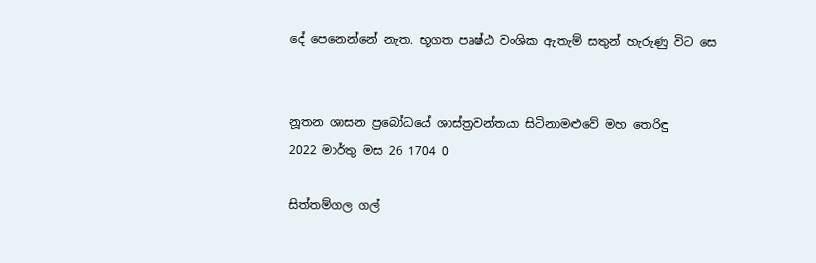දේ පෙනෙන්නේ නැත. භූගත පෘෂ්ඨ වංශික ඇතැම් සතුන් හැරුණු විට සෙ


නූතන ශාසන ප්‍රබෝධයේ ශාස්ත්‍රවන්තයා සිටිනාමළුවේ මහ තෙරිඳු
2022 මාර්තු මස 26 1704 0

සිත්තම්ගල ගල්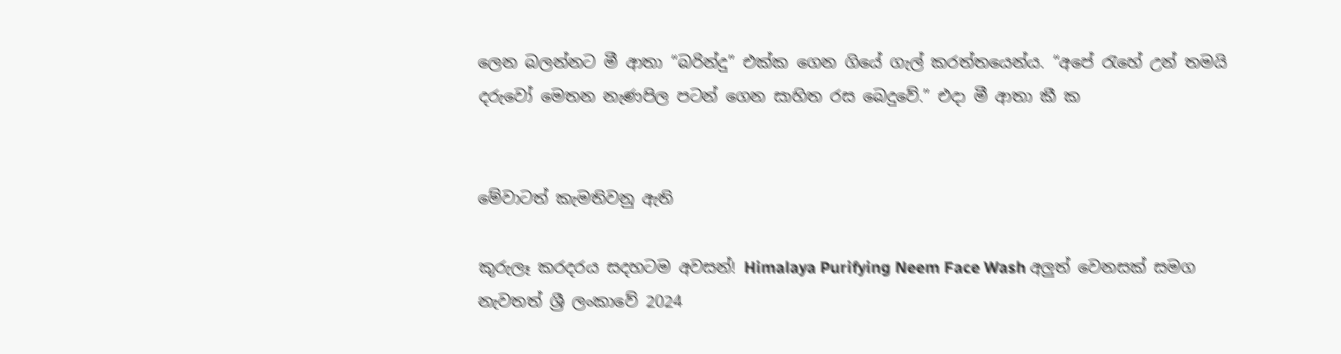ලෙන බලන්නට මී ආතා “බරින්දු” එක්ක ගෙන ගියේ ගැල් කරත්තයෙන්ය. “අපේ ‍රැහේ උන් තමයි දරුවෝ මෙතන නැණපිල පටන් ගෙන සාහිත රස බෙදුවේ.” එදා මී ආතා කී ක


මේවාටත් කැමතිවනු ඇති

කුරුලෑ කරදරය සදහටම අවසන්! Himalaya Purifying Neem Face Wash අලුත් වෙනසක් සමග නැවතත් ශ්‍රී ලංකාවේ 2024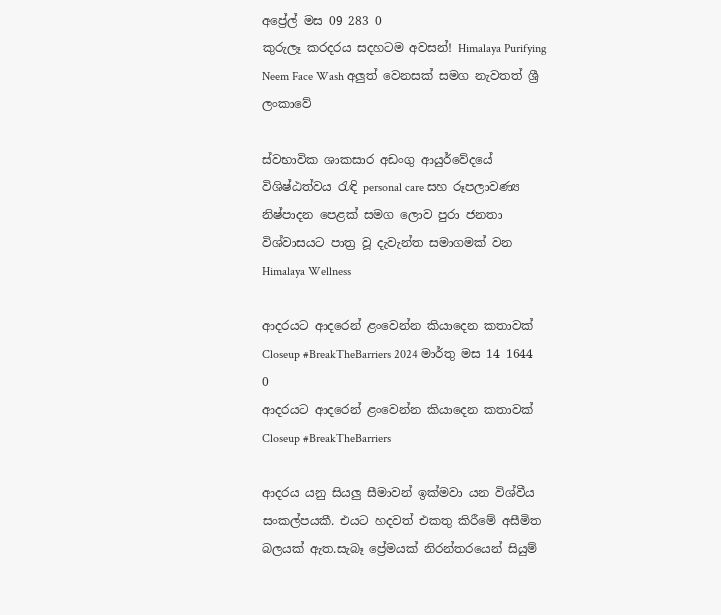අප්‍රේල් මස 09 283 0
කුරුලෑ කරදරය සදහටම අවසන්! Himalaya Purifying Neem Face Wash අලුත් වෙනසක් සමග නැවතත් ශ්‍රී ලංකාවේ

ස්වභාවික ශාකසාර අඩංගු ආයුර්වේදයේ විශිෂ්ඨත්වය රැඳි personal care සහ රූපලාවණ්‍ය නිෂ්පාදන පෙළක් සමග ලොව පුරා ජනතා විශ්වාසයට පාත්‍ර වූ දැවැන්ත සමාගමක් වන Himalaya Wellness

ආදරයට ආදරෙන් ළංවෙන්න කියාදෙන කතාවක් Closeup #BreakTheBarriers 2024 මාර්තු මස 14 1644 0
ආදරයට ආදරෙන් ළංවෙන්න කියාදෙන කතාවක් Closeup #BreakTheBarriers

ආදරය යනු සියලු සීමාවන් ඉක්මවා යන විශ්වීය සංකල්පයකී. එයට හදවත් එකතු කිරීමේ අසීමිත බලයක් ඇත.සැබෑ ප්‍රේමයක් නිරන්තරයෙන් සියුම්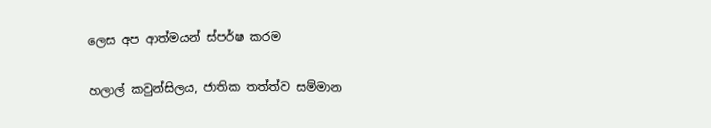ලෙස අප ආත්මයන් ස්පර්ෂ කරම

හලාල් කවුන්සිලය, ජාතික තත්ත්ව සම්මාන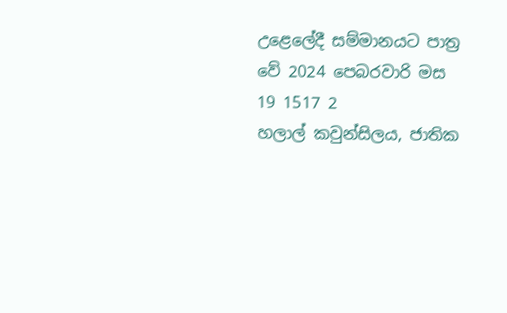උළෙලේදී සම්මානයට පාත්‍ර වේ 2024 පෙබරවාරි මස 19 1517 2
හලාල් කවුන්සිලය, ජාතික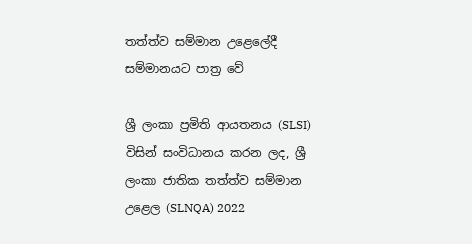තත්ත්ව සම්මාන උළෙලේදී සම්මානයට පාත්‍ර වේ

ශ්‍රී ලංකා ප්‍රමිති ආයතනය (SLSI) විසින් සංවිධානය කරන ලද, ශ්‍රී ලංකා ජාතික තත්ත්ව සම්මාන උළෙල (SLNQA) 2022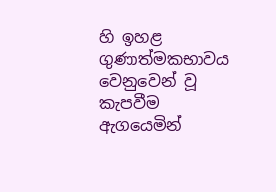හි ඉහළ ගුණාත්මකභාවය වෙනුවෙන් වූ කැපවීම ඇගයෙමින්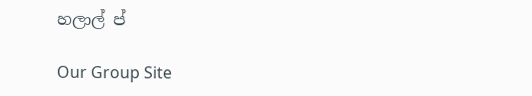හලාල් ප්

Our Group Site